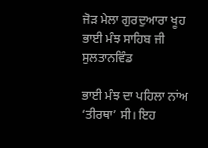ਜੋੜ ਮੇਲਾ ਗੁਰਦੁਆਰਾ ਖੂਹ ਭਾਈ ਮੰਝ ਸਾਹਿਬ ਜੀ ਸੁਲਤਾਨਵਿੰਡ

ਭਾਈ ਮੰਝ ਦਾ ਪਹਿਲਾ ਨਾਂਅ ‘ਤੀਰਥਾ’ ਸੀ। ਇਹ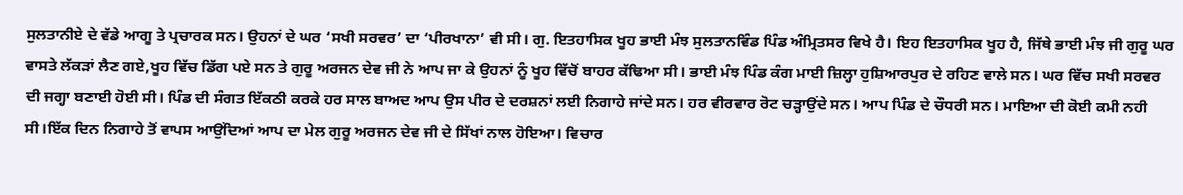ਸੁਲਤਾਨੀਏ ਦੇ ਵੱਡੇ ਆਗੂ ਤੇ ਪ੍ਰਚਾਰਕ ਸਨ। ਉਹਨਾਂ ਦੇ ਘਰ ‘ਸਖੀ ਸਰਵਰ’ ਦਾ ‘ਪੀਰਖਾਨਾ’ ਵੀ ਸੀ। ਗੁ. ਇਤਹਾਸਿਕ ਖੂਹ ਭਾਈ ਮੰਝ ਸੁਲਤਾਨਵਿੰਡ ਪਿੰਡ ਅੰਮ੍ਰਿਤਸਰ ਵਿਖੇ ਹੈ। ਇਹ ਇਤਹਾਸਿਕ ਖੂਹ ਹੈ, ਜਿੱਥੇ ਭਾਈ ਮੰਝ ਜੀ ਗੁਰੂ ਘਰ ਵਾਸਤੇ ਲੱਕੜਾਂ ਲੈਣ ਗਏ,ਖੂਹ ਵਿੱਚ ਡਿੱਗ ਪਏ ਸਨ ਤੇ ਗੁਰੂ ਅਰਜਨ ਦੇਵ ਜੀ ਨੇ ਆਪ ਜਾ ਕੇ ਉਹਨਾਂ ਨੂੰ ਖੂਹ ਵਿੱਚੋਂ ਬਾਹਰ ਕੱਢਿਆ ਸੀ। ਭਾਈ ਮੰਝ ਪਿੰਡ ਕੰਗ ਮਾਈ ਜ਼ਿਲ੍ਹਾ ਹੁਸ਼ਿਆਰਪੁਰ ਦੇ ਰਹਿਣ ਵਾਲੇ ਸਨ। ਘਰ ਵਿੱਚ ਸਖੀ ਸਰਵਰ ਦੀ ਜਗ੍ਹਾ ਬਣਾਈ ਹੋਈ ਸੀ। ਪਿੰਡ ਦੀ ਸੰਗਤ ਇੱਕਠੀ ਕਰਕੇ ਹਰ ਸਾਲ ਬਾਅਦ ਆਪ ਉਸ ਪੀਰ ਦੇ ਦਰਸ਼ਨਾਂ ਲਈ ਨਿਗਾਹੇ ਜਾਂਦੇ ਸਨ। ਹਰ ਵੀਰਵਾਰ ਰੋਟ ਚੜ੍ਹਾਉਂਦੇ ਸਨ। ਆਪ ਪਿੰਡ ਦੇ ਚੌਧਰੀ ਸਨ। ਮਾਇਆ ਦੀ ਕੋਈ ਕਮੀ ਨਹੀ ਸੀ।ਇੱਕ ਦਿਨ ਨਿਗਾਹੇ ਤੋਂ ਵਾਪਸ ਆਉਂਦਿਆਂ ਆਪ ਦਾ ਮੇਲ ਗੁਰੂ ਅਰਜਨ ਦੇਵ ਜੀ ਦੇ ਸਿੱਖਾਂ ਨਾਲ ਹੋਇਆ। ਵਿਚਾਰ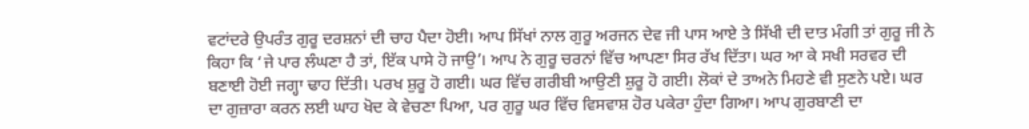ਵਟਾਂਦਰੇ ਉਪਰੰਤ ਗੁਰੂ ਦਰਸ਼ਨਾਂ ਦੀ ਚਾਹ ਪੈਦਾ ਹੋਈ। ਆਪ ਸਿੱਖਾਂ ਨਾਲ ਗੁਰੂ ਅਰਜਨ ਦੇਵ ਜੀ ਪਾਸ ਆਏ ਤੇ ਸਿੱਖੀ ਦੀ ਦਾਤ ਮੰਗੀ ਤਾਂ ਗੁਰੂ ਜੀ ਨੇ ਕਿਹਾ ਕਿ ‘ਜੇ ਪਾਰ ਲੰਘਣਾ ਹੈ ਤਾਂ, ਇੱਕ ਪਾਸੇ ਹੋ ਜਾਉ’। ਆਪ ਨੇ ਗੁਰੂ ਚਰਨਾਂ ਵਿੱਚ ਆਪਣਾ ਸਿਰ ਰੱਖ ਦਿੱਤਾ। ਘਰ ਆ ਕੇ ਸਖੀ ਸਰਵਰ ਦੀ ਬਣਾਈ ਹੋਈ ਜਗ੍ਹਾ ਢਾਹ ਦਿੱਤੀ। ਪਰਖ ਸ਼ੁਰੂ ਹੋ ਗਈ। ਘਰ ਵਿੱਚ ਗਰੀਬੀ ਆਉਣੀ ਸ਼ੁਰੂ ਹੋ ਗਈ। ਲੋਕਾਂ ਦੇ ਤਾਅਨੇ ਮਿਹਣੇ ਵੀ ਸੁਣਨੇ ਪਏ। ਘਰ ਦਾ ਗੁਜ਼ਾਰਾ ਕਰਨ ਲਈ ਘਾਹ ਖੋਦ ਕੇ ਵੇਚਣਾ ਪਿਆ, ਪਰ ਗੁਰੂ ਘਰ ਵਿੱਚ ਵਿਸਵਾਸ਼ ਹੋਰ ਪਕੇਰਾ ਹੁੰਦਾ ਗਿਆ। ਆਪ ਗੁਰਬਾਣੀ ਦਾ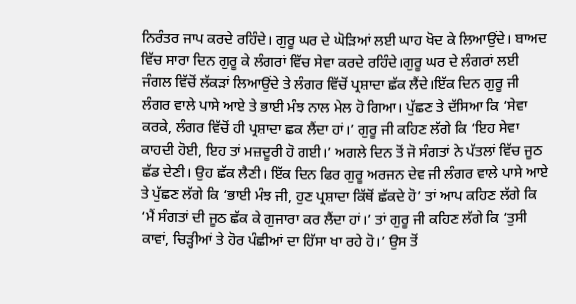ਨਿਰੰਤਰ ਜਾਪ ਕਰਦੇ ਰਹਿੰਦੇ। ਗੁਰੂ ਘਰ ਦੇ ਘੋੜਿਆਂ ਲਈ ਘਾਹ ਖੋਦ ਕੇ ਲਿਆਉਂਦੇ। ਬਾਅਦ ਵਿੱਚ ਸਾਰਾ ਦਿਨ ਗੁਰੂ ਕੇ ਲੰਗਰਾਂ ਵਿੱਚ ਸੇਵਾ ਕਰਦੇ ਰਹਿੰਦੇ।ਗੁਰੂ ਘਰ ਦੇ ਲੰਗਰਾਂ ਲਈ ਜੰਗਲ ਵਿੱਚੋਂ ਲੱਕੜਾਂ ਲਿਆਉਂਦੇ ਤੇ ਲੰਗਰ ਵਿੱਚੋਂ ਪ੍ਰਸ਼ਾਦਾ ਛੱਕ ਲੈਂਦੇ।ਇੱਕ ਦਿਨ ਗੁਰੂ ਜੀ ਲੰਗਰ ਵਾਲੇ ਪਾਸੇ ਆਏ ਤੇ ਭਾਈ ਮੰਝ ਨਾਲ ਮੇਲ ਹੋ ਗਿਆ। ਪੁੱਛਣ ਤੇ ਦੱਸਿਆ ਕਿ ‘ਸੇਵਾ ਕਰਕੇ, ਲੰਗਰ ਵਿੱਚੋਂ ਹੀ ਪ੍ਰਸ਼ਾਦਾ ਛਕ ਲੈਂਦਾ ਹਾਂ।’ ਗੁਰੂ ਜੀ ਕਹਿਣ ਲੱਗੇ ਕਿ ‘ਇਹ ਸੇਵਾ ਕਾਹਦੀ ਹੋਈ, ਇਹ ਤਾਂ ਮਜ਼ਦੂਰੀ ਹੋ ਗਈ।’ ਅਗਲੇ ਦਿਨ ਤੋਂ ਜੋ ਸੰਗਤਾਂ ਨੇ ਪੱਤਲਾਂ ਵਿੱਚ ਜੂਠ ਛੱਡ ਦੇਣੀ। ਉਹ ਛੱਕ ਲੈਣੀ। ਇੱਕ ਦਿਨ ਫਿਰ ਗੁਰੂ ਅਰਜਨ ਦੇਵ ਜੀ ਲੰਗਰ ਵਾਲੇ ਪਾਸੇ ਆਏ ਤੇ ਪੁੱਛਣ ਲੱਗੇ ਕਿ ‘ਭਾਈ ਮੰਝ ਜੀ, ਹੁਣ ਪ੍ਰਸ਼ਾਦਾ ਕਿੱਥੋਂ ਛੱਕਦੇ ਹੋ’ ਤਾਂ ਆਪ ਕਹਿਣ ਲੱਗੇ ਕਿ ‘ਮੈਂ ਸੰਗਤਾਂ ਦੀ ਜੂਠ ਛੱਕ ਕੇ ਗੁਜਾਰਾ ਕਰ ਲੈਂਦਾ ਹਾਂ।’ ਤਾਂ ਗੁਰੂ ਜੀ ਕਹਿਣ ਲੱਗੇ ਕਿ ‘ਤੁਸੀ ਕਾਵਾਂ, ਚਿੜ੍ਹੀਆਂ ਤੇ ਹੋਰ ਪੰਛੀਆਂ ਦਾ ਹਿੱਸਾ ਖਾ ਰਹੇ ਹੋ।’ ਉਸ ਤੋਂ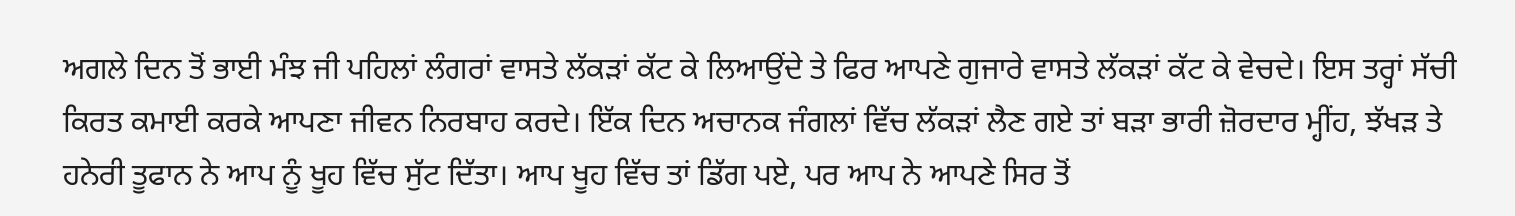ਅਗਲੇ ਦਿਨ ਤੋਂ ਭਾਈ ਮੰਝ ਜੀ ਪਹਿਲਾਂ ਲੰਗਰਾਂ ਵਾਸਤੇ ਲੱਕੜਾਂ ਕੱਟ ਕੇ ਲਿਆਉਂਦੇ ਤੇ ਫਿਰ ਆਪਣੇ ਗੁਜਾਰੇ ਵਾਸਤੇ ਲੱਕੜਾਂ ਕੱਟ ਕੇ ਵੇਚਦੇ। ਇਸ ਤਰ੍ਹਾਂ ਸੱਚੀ ਕਿਰਤ ਕਮਾਈ ਕਰਕੇ ਆਪਣਾ ਜੀਵਨ ਨਿਰਬਾਹ ਕਰਦੇ। ਇੱਕ ਦਿਨ ਅਚਾਨਕ ਜੰਗਲਾਂ ਵਿੱਚ ਲੱਕੜਾਂ ਲੈਣ ਗਏ ਤਾਂ ਬੜਾ ਭਾਰੀ ਜ਼ੋਰਦਾਰ ਮ੍ਹੀਂਹ, ਝੱਖੜ ਤੇ ਹਨੇਰੀ ਤੂਫਾਨ ਨੇ ਆਪ ਨੂੰ ਖੂਹ ਵਿੱਚ ਸੁੱਟ ਦਿੱਤਾ। ਆਪ ਖੂਹ ਵਿੱਚ ਤਾਂ ਡਿੱਗ ਪਏ, ਪਰ ਆਪ ਨੇ ਆਪਣੇ ਸਿਰ ਤੋਂ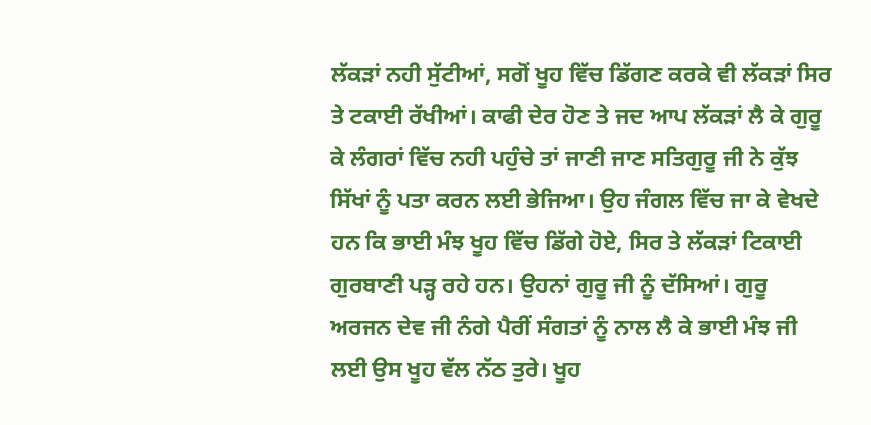ਲੱਕੜਾਂ ਨਹੀ ਸੁੱਟੀਆਂ, ਸਗੋਂ ਖੂਹ ਵਿੱਚ ਡਿੱਗਣ ਕਰਕੇ ਵੀ ਲੱਕੜਾਂ ਸਿਰ ਤੇ ਟਕਾਈ ਰੱਖੀਆਂ। ਕਾਫੀ ਦੇਰ ਹੋਣ ਤੇ ਜਦ ਆਪ ਲੱਕੜਾਂ ਲੈ ਕੇ ਗੁਰੂ ਕੇ ਲੰਗਰਾਂ ਵਿੱਚ ਨਹੀ ਪਹੁੰਚੇ ਤਾਂ ਜਾਣੀ ਜਾਣ ਸਤਿਗੁਰੂ ਜੀ ਨੇ ਕੁੱਝ ਸਿੱਖਾਂ ਨੂੰ ਪਤਾ ਕਰਨ ਲਈ ਭੇਜਿਆ। ਉਹ ਜੰਗਲ ਵਿੱਚ ਜਾ ਕੇ ਵੇਖਦੇ ਹਨ ਕਿ ਭਾਈ ਮੰਝ ਖੂਹ ਵਿੱਚ ਡਿੱਗੇ ਹੋਏ, ਸਿਰ ਤੇ ਲੱਕੜਾਂ ਟਿਕਾਈ ਗੁਰਬਾਣੀ ਪੜ੍ਹ ਰਹੇ ਹਨ। ਉਹਨਾਂ ਗੁਰੂ ਜੀ ਨੂੰ ਦੱਸਿਆਂ। ਗੁਰੂ ਅਰਜਨ ਦੇਵ ਜੀ ਨੰਗੇ ਪੈਰੀਂ ਸੰਗਤਾਂ ਨੂੰ ਨਾਲ ਲੈ ਕੇ ਭਾਈ ਮੰਝ ਜੀ ਲਈ ਉਸ ਖੂਹ ਵੱਲ ਨੱਠ ਤੁਰੇ। ਖੂਹ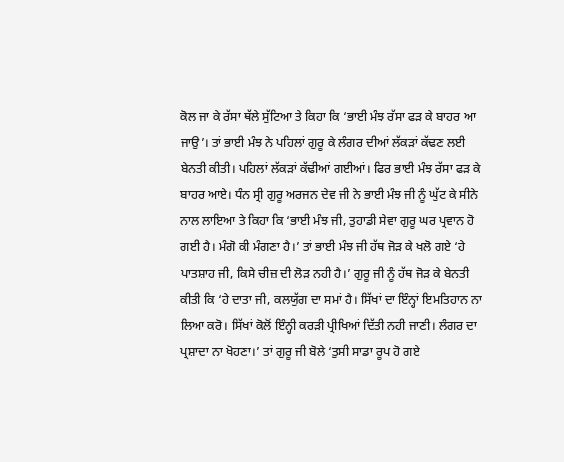ਕੋਲ ਜਾ ਕੇ ਰੱਸਾ ਥੱਲੇ ਸੁੱਟਿਆ ਤੇ ਕਿਹਾ ਕਿ ‘ਭਾਈ ਮੰਝ ਰੱਸਾ ਫੜ ਕੇ ਬਾਹਰ ਆ ਜਾਉ’। ਤਾਂ ਭਾਈ ਮੰਝ ਨੇ ਪਹਿਲਾਂ ਗੁਰੂ ਕੇ ਲੰਗਰ ਦੀਆਂ ਲੱਕੜਾਂ ਕੱਢਣ ਲਈ ਬੇਨਤੀ ਕੀਤੀ। ਪਹਿਲਾਂ ਲੱਕੜਾਂ ਕੱਢੀਆਂ ਗਈਆਂ। ਫਿਰ ਭਾਈ ਮੰਝ ਰੱਸਾ ਫੜ ਕੇ ਬਾਹਰ ਆਏ। ਧੰਨ ਸ੍ਰੀ ਗੁਰੂ ਅਰਜਨ ਦੇਵ ਜੀ ਨੇ ਭਾਈ ਮੰਝ ਜੀ ਨੂੰ ਘੁੱਟ ਕੇ ਸੀਨੇ ਨਾਲ ਲਾਇਆ ਤੇ ਕਿਹਾ ਕਿ ‘ਭਾਈ ਮੰਝ ਜੀ, ਤੁਹਾਡੀ ਸੇਵਾ ਗੁਰੂ ਘਰ ਪ੍ਰਵਾਨ ਹੋ ਗਈ ਹੈ। ਮੰਗੋ ਕੀ ਮੰਗਣਾ ਹੈ।’ ਤਾਂ ਭਾਈ ਮੰਝ ਜੀ ਹੱਥ ਜੋੜ ਕੇ ਖਲੋ ਗਏ ‘ਹੇ ਪਾਤਸ਼ਾਹ ਜੀ, ਕਿਸੇ ਚੀਜ਼ ਦੀ ਲੋੜ ਨਹੀ ਹੈ।’ ਗੁਰੂ ਜੀ ਨੂੰ ਹੱਥ ਜੋੜ ਕੇ ਬੇਨਤੀ ਕੀਤੀ ਕਿ ‘ਹੇ ਦਾਤਾ ਜੀ, ਕਲਯੁੱਗ ਦਾ ਸਮਾਂ ਹੈ। ਸਿੱਖਾਂ ਦਾ ਇੰਨ੍ਹਾਂ ਇਮਤਿਹਾਨ ਨਾ ਲਿਆ ਕਰੋ। ਸਿੱਖਾਂ ਕੋਲੋਂ ਇੰਨ੍ਹੀ ਕਰੜੀ ਪ੍ਰੀਖਿਆਂ ਦਿੱਤੀ ਨਹੀ ਜਾਣੀ। ਲੰਗਰ ਦਾ ਪ੍ਰਸ਼ਾਦਾ ਨਾ ਖੋਹਣਾ।’ ਤਾਂ ਗੁਰੂ ਜੀ ਬੋਲੇ ‘ਤੁਸੀ ਸਾਡਾ ਰੂਪ ਹੋ ਗਏ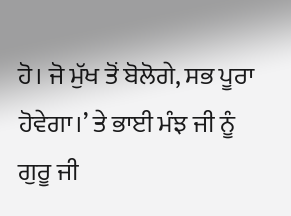ਹੋ। ਜੋ ਮੁੱਖ ਤੋਂ ਬੋਲੋਗੇ, ਸਭ ਪੂਰਾ ਹੋਵੇਗਾ।’ ਤੇ ਭਾਈ ਮੰਝ ਜੀ ਨੂੰ ਗੁਰੂ ਜੀ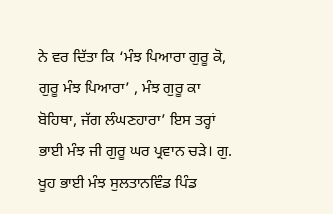ਨੇ ਵਰ ਦਿੱਤਾ ਕਿ ‘ਮੰਝ ਪਿਆਰਾ ਗੁਰੂ ਕੋ, ਗੁਰੂ ਮੰਝ ਪਿਆਰਾ’ , ਮੰਝ ਗੁਰੂ ਕਾ ਬੋਹਿਥਾ, ਜੱਗ ਲੰਘਣਹਾਰਾ’ ਇਸ ਤਰ੍ਹਾਂ ਭਾਈ ਮੰਝ ਜੀ ਗੁਰੂ ਘਰ ਪ੍ਰਵਾਨ ਚੜੇ। ਗੁ. ਖੂਹ ਭਾਈ ਮੰਝ ਸੁਲਤਾਨਵਿੰਡ ਪਿੰਡ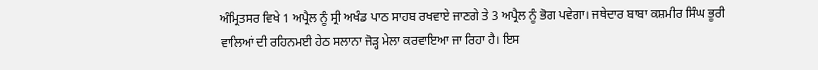ਅੰਮ੍ਰਿਤਸਰ ਵਿਖੇ 1 ਅਪ੍ਰੈਲ ਨੂੰ ਸ੍ਰੀ ਅਖੰਡ ਪਾਠ ਸਾਹਬ ਰਖਵਾਏ ਜਾਣਗੇ ਤੇ 3 ਅਪ੍ਰੈਲ ਨੂੰ ਭੋਗ ਪਵੇਗਾ। ਜਥੇਦਾਰ ਬਾਬਾ ਕਸ਼ਮੀਰ ਸਿੰਘ ਭੂਰੀ ਵਾਲਿਆਂ ਦੀ ਰਹਿਨਮਈ ਹੇਠ ਸਲਾਨਾ ਜੋੜ੍ਹ ਮੇਲਾ ਕਰਵਾਇਆ ਜਾ ਰਿਹਾ ਹੈ। ਇਸ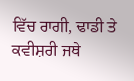ਵਿੱਚ ਰਾਗੀ, ਢਾਡੀ ਤੇ ਕਵੀਸ਼ਰੀ ਜਥੇ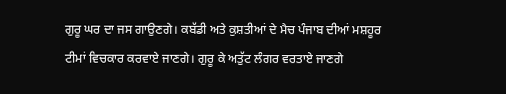ਗੁਰੂ ਘਰ ਦਾ ਜਸ ਗਾਉਣਗੇ। ਕਬੱਡੀ ਅਤੇ ਕੁਸ਼ਤੀਆਂ ਦੇ ਮੈਚ ਪੰਜਾਬ ਦੀਆਂ ਮਸ਼ਹੂਰ ਟੀਮਾਂ ਵਿਚਕਾਰ ਕਰਵਾਏ ਜਾਣਗੇ। ਗੁਰੂ ਕੇ ਅਤੁੱਟ ਲੰਗਰ ਵਰਤਾਏ ਜਾਣਗੇ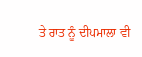ਤੇ ਰਾਤ ਨੂੰ ਦੀਪਮਾਲਾ ਵੀ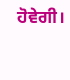ਹੋਵੇਗੀ।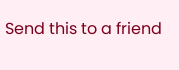Send this to a friend